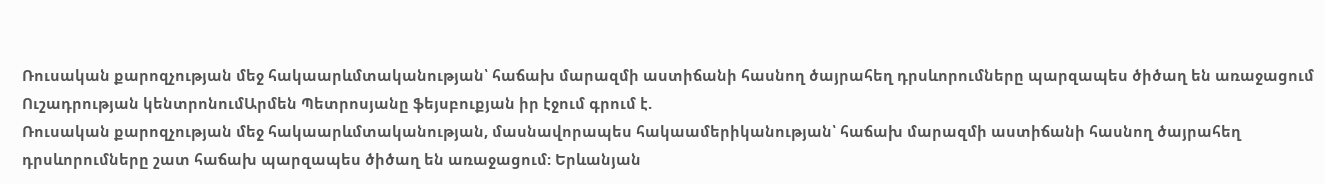Ռուսական քարոզչության մեջ հակաարևմտականության՝ հաճախ մարազմի աստիճանի հասնող ծայրահեղ դրսևորումները պարզապես ծիծաղ են առաջացում
Ուշադրության կենտրոնումԱրմեն Պետրոսյանը ֆեյսբուքյան իր էջում գրում է.
Ռուսական քարոզչության մեջ հակաարևմտականության, մասնավորապես հակաամերիկանության՝ հաճախ մարազմի աստիճանի հասնող ծայրահեղ դրսևորումները շատ հաճախ պարզապես ծիծաղ են առաջացում: Երևանյան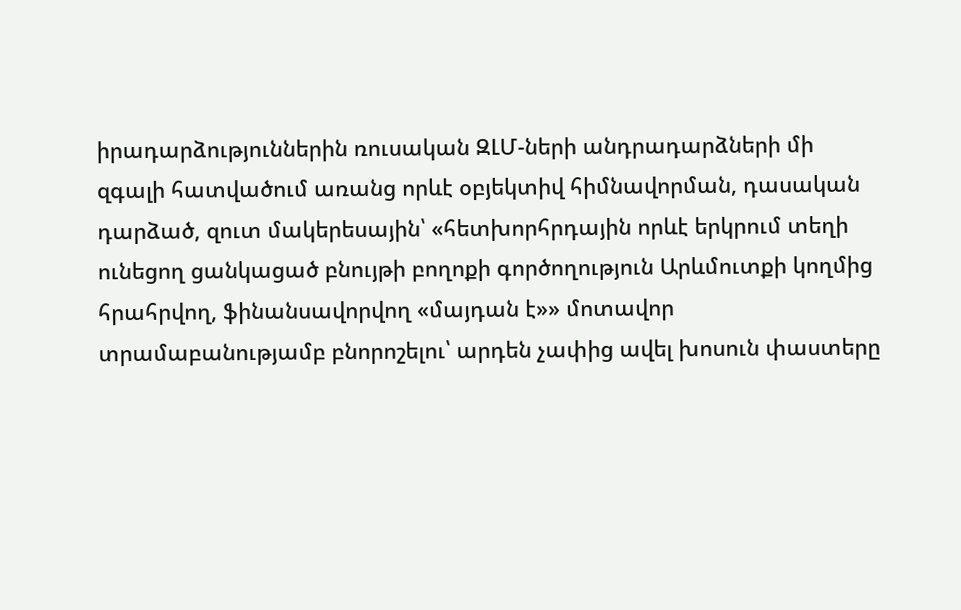իրադարձություններին ռուսական ԶԼՄ-ների անդրադարձների մի զգալի հատվածում առանց որևէ օբյեկտիվ հիմնավորման, դասական դարձած, զուտ մակերեսային՝ «հետխորհրդային որևէ երկրում տեղի ունեցող ցանկացած բնույթի բողոքի գործողություն Արևմուտքի կողմից հրահրվող, ֆինանսավորվող «մայդան է»» մոտավոր տրամաբանությամբ բնորոշելու՝ արդեն չափից ավել խոսուն փաստերը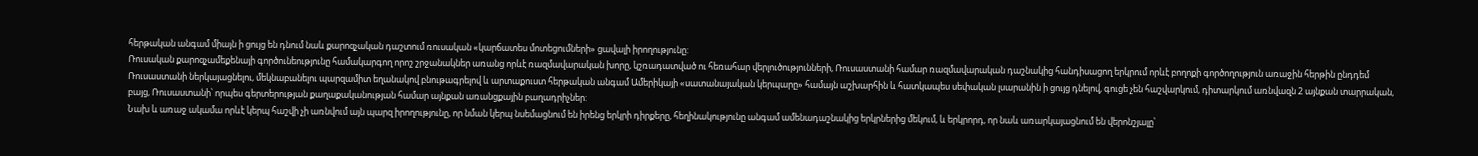հերթական անգամ միայն ի ցույց են դնում նաև քարոզչական դաշտում ռուսական «կարճատես մոտեցումների» ցավալի իրողությունը:
Ռուսական քարոզչամեքենայի գործունեությունը համակարգող որոշ շրջանակներ առանց որևէ ռազմավարական խորը, կշռադատված ու հեռահար վերլուծությունների, Ռուսաստանի համար ռազմավարական դաշնակից հանդիսացող երկրում որևէ բողոքի գործողություն առաջին հերթին ընդդեմ Ռուսաստանի ներկայացնելու, մեկնաբանելու պարզամիտ եղանակով բնութագրելով և արտաքուստ հերթական անգամ Ամերիկայի «սատանայական կերպարը» համայն աշխարհին և հատկապես սեփական լսարանին ի ցույց դնելով, գուցե չեն հաշվարկում, դիտարկում առնվազն 2 այնքան տարրական, բայց, Ռուսաստանի՝ որպես գերտերության քաղաքականության համար այնքան առանցքային բաղադրիչներ:
Նախ և առաջ ակամա որևէ կերպ հաշվի չի առնվում այն պարզ իրողությունը, որ նման կերպ նսեմացնում են իրենց երկրի դիրքերը, հեղինակությունը անգամ ամենադաշնակից երկրներից մեկում, և երկրորդ, որ նաև առարկայացնում են վերոնշյալը՝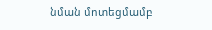նման մոտեցմամբ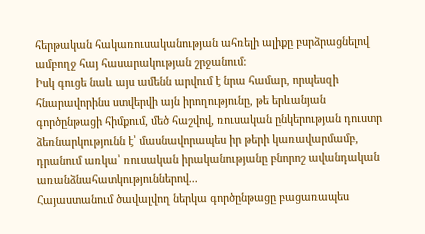հերթական հակառուսականության ահռելի ալիքը բսրձրացնելով ամբողջ հայ հասարակության շրջանում:
Իսկ գուցե նաև այս ամենն արվում է նրա համար, որպեսզի հնարավորինս ստվերվի այն իրողությունը, թե երևանյան գործընթացի հիմքում, մեծ հաշվով, ռուսական ընկերության դուստր ձեռնարկությունն է՝ մասնավորապես իր թերի կառավարմամբ, դրանում առկա՝ ռուսական իրականությանը բնորոշ ավանդական առանձնահատկություններով...
Հայաստանում ծավալվող ներկա գործընթացը բացառապես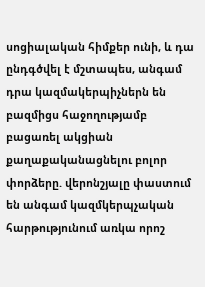սոցիալական հիմքեր ունի, և դա ընդգծվել է մշտապես, անգամ դրա կազմակերպիչներն են բազմիցս հաջողությամբ բացառել ակցիան քաղաքականացնելու բոլոր փորձերը. վերոնշյալը փաստում են անգամ կազմկերպչական հարթությունում առկա որոշ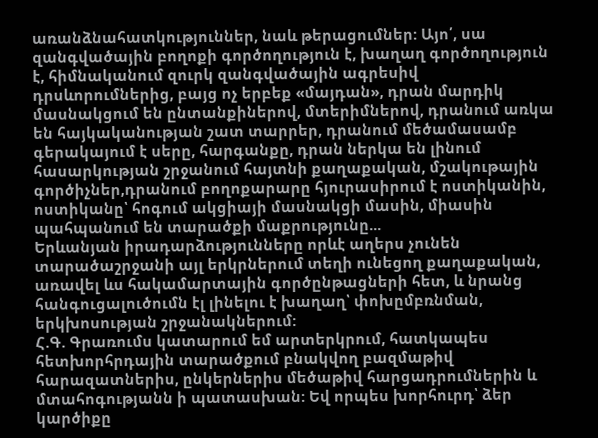առանձնահատկություններ, նաև թերացումներ: Այո՛, սա զանգվածային բողոքի գործողություն է, խաղաղ գործողություն է, հիմնականում զուրկ զանգվածային ագրեսիվ դրսևորումներից, բայց ոչ երբեք «մայդան», դրան մարդիկ մասնակցում են ընտանքիներով, մտերիմներով, դրանում առկա են հայկականության շատ տարրեր, դրանում մեծամասամբ գերակայում է սերը, հարգանքը, դրան ներկա են լինում հասարկության շրջանում հայտնի քաղաքական, մշակութային գործիչներ,դրանում բողոքարարը հյուրասիրում է ոստիկանին, ոստիկանը՝ հոգում ակցիայի մասնակցի մասին, միասին պահպանում են տարածքի մաքրությունը...
Երևանյան իրադարձությունները որևէ աղերս չունեն տարածաշրջանի այլ երկրներում տեղի ունեցող քաղաքական, առավել ևս հակամարտային գործընթացների հետ, և նրանց հանգուցալուծումն էլ լինելու է խաղաղ՝ փոխըմբռնման, երկխոսության շրջանակներում:
Հ.Գ. Գրառումս կատարում եմ արտերկրում, հատկապես հետխորհրդային տարածքում բնակվող բազմաթիվ հարազատներիս, ընկերներիս մեծաթիվ հարցադրումներին և մտահոգությանն ի պատասխան: Եվ որպես խորհուրդ՝ ձեր կարծիքը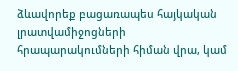ձևավորեք բացառապես հայկական լրատվամիջոցների հրապարակումների հիման վրա, կամ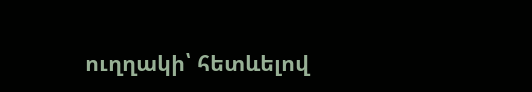ուղղակի՝ հետևելով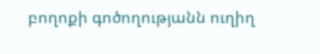բողոքի գոծողությանն ուղիղ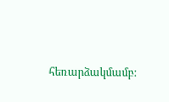հեռարձակմամբ: